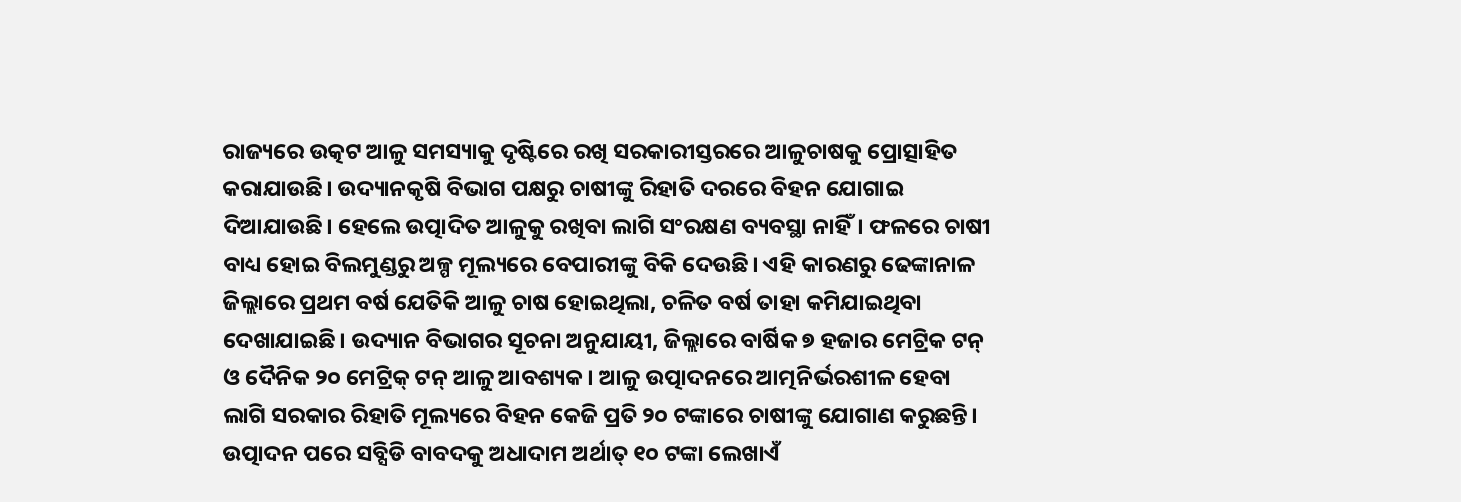ରାଜ୍ୟରେ ଉତ୍କଟ ଆଳୁ ସମସ୍ୟାକୁ ଦୃଷ୍ଟିରେ ରଖି ସରକାରୀସ୍ତରରେ ଆଳୁଚାଷକୁ ପ୍ରୋତ୍ସାହିତ କରାଯାଉଛି। ଉଦ୍ୟାନକୃଷି ବିଭାଗ ପକ୍ଷରୁ ଚାଷୀଙ୍କୁ ରିହାତି ଦରରେ ବିହନ ଯୋଗାଇ ଦିଆଯାଉଛି। ହେଲେ ଉତ୍ପାଦିତ ଆଳୁକୁ ରଖିବା ଲାଗି ସଂରକ୍ଷଣ ବ୍ୟବସ୍ଥା ନାହିଁ। ଫଳରେ ଚାଷୀ ବାଧ୍ୟ ହୋଇ ବିଲମୁଣ୍ଡରୁ ଅଳ୍ପ ମୂଲ୍ୟରେ ବେପାରୀଙ୍କୁ ବିକି ଦେଉଛି। ଏହି କାରଣରୁ ଢେଙ୍କାନାଳ ଜିଲ୍ଲାରେ ପ୍ରଥମ ବର୍ଷ ଯେତିକି ଆଳୁ ଚାଷ ହୋଇଥିଲା, ଚଳିତ ବର୍ଷ ତାହା କମିଯାଇଥିବା ଦେଖାଯାଇଛି। ଉଦ୍ୟାନ ବିଭାଗର ସୂଚନା ଅନୁଯାୟୀ, ଜିଲ୍ଲାରେ ବାର୍ଷିକ ୭ ହଜାର ମେଟ୍ରିକ ଟନ୍ ଓ ଦୈନିକ ୨୦ ମେଟ୍ରିକ୍ ଟନ୍ ଆଳୁ ଆବଶ୍ୟକ। ଆଳୁ ଉତ୍ପାଦନରେ ଆତ୍ମନିର୍ଭରଶୀଳ ହେବା ଲାଗି ସରକାର ରିହାତି ମୂଲ୍ୟରେ ବିହନ କେଜି ପ୍ରତି ୨୦ ଟଙ୍କାରେ ଚାଷୀଙ୍କୁ ଯୋଗାଣ କରୁଛନ୍ତି। ଉତ୍ପାଦନ ପରେ ସବ୍ସିଡି ବାବଦକୁ ଅଧାଦାମ ଅର୍ଥାତ୍ ୧୦ ଟଙ୍କା ଲେଖାଏଁ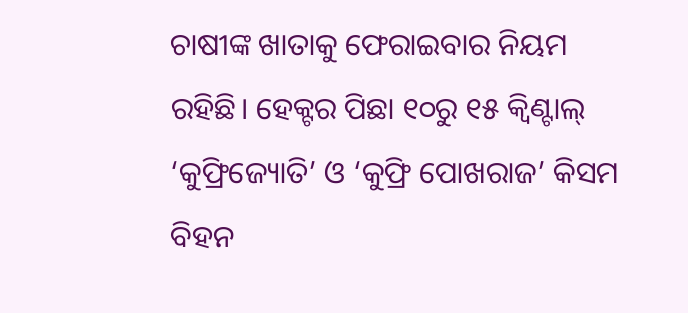ଚାଷୀଙ୍କ ଖାତାକୁ ଫେରାଇବାର ନିୟମ ରହିଛି। ହେକ୍ଟର ପିଛା ୧୦ରୁ ୧୫ କ୍ବିଣ୍ଟାଲ୍ ‘କୁଫ୍ରିଜ୍ୟୋତି’ ଓ ‘କୁଫ୍ରି ପୋଖରାଜ’ କିସମ ବିହନ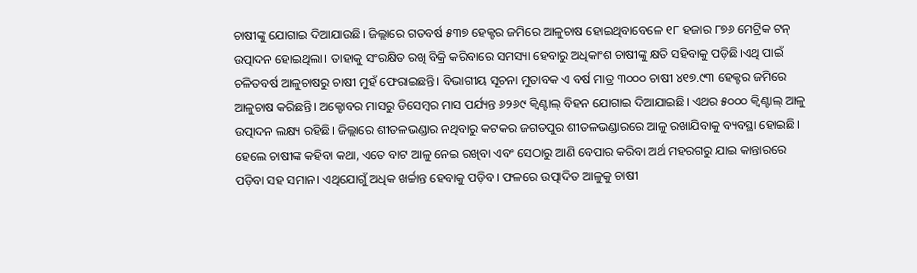ଚାଷୀଙ୍କୁ ଯୋଗାଇ ଦିଆଯାଉଛି। ଜିଲ୍ଲାରେ ଗତବର୍ଷ ୫୩୭ ହେକ୍ଟର ଜମିରେ ଆଳୁଚାଷ ହୋଇଥିବାବେଳେ ୧୮ ହଜାର ୮୭୬ ମେଟ୍ରିକ ଟନ୍ ଉତ୍ପାଦନ ହୋଇଥିଲା। ତାହାକୁ ସଂରକ୍ଷିତ ରଖି ବିକ୍ରି କରିବାରେ ସମସ୍ୟା ହେବାରୁ ଅଧିକାଂଶ ଚାଷୀଙ୍କୁ କ୍ଷତି ସହିବାକୁ ପଡ଼ିଛି।ଏଥି ପାଇଁ ଚଳିତବର୍ଷ ଆଳୁଚାଷରୁ ଚାଷୀ ମୁହଁ ଫେରାଇଛନ୍ତି। ବିଭାଗୀୟ ସୂଚନା ମୁତାବକ ଏ ବର୍ଷ ମାତ୍ର ୩୦୦୦ ଚାଷୀ ୪୧୭.୯୩ ହେକ୍ଟର ଜମିରେ ଆଳୁଚାଷ କରିଛନ୍ତି। ଅକ୍ଟୋବର ମାସରୁ ଡିସେମ୍ବର ମାସ ପର୍ଯ୍ୟନ୍ତ ୬୨୬୯ କ୍ବିଣ୍ଟାଲ୍ ବିହନ ଯୋଗାଇ ଦିଆଯାଇଛି। ଏଥର ୫୦୦୦ କ୍ବିଣ୍ଟାଲ୍ ଆଳୁ ଉତ୍ପାଦନ ଲକ୍ଷ୍ୟ ରହିଛି। ଜିଲ୍ଲାରେ ଶୀତଳଭଣ୍ଡାର ନଥିବାରୁ କଟକର ଜଗତପୁର ଶୀତଳଭଣ୍ଡାରରେ ଆଳୁ ରଖାଯିବାକୁ ବ୍ୟବସ୍ଥା ହୋଇଛି। ହେଲେ ଚାଷୀଙ୍କ କହିବା କଥା, ଏତେ ବାଟ ଆଳୁ ନେଇ ରଖିବା ଏବଂ ସେଠାରୁ ଆଣି ବେପାର କରିବା ଅର୍ଥ ମହରଗରୁ ଯାଇ କାନ୍ତାରରେ ପଡ଼ିବା ସହ ସମାନ। ଏଥିଯୋଗୁଁ ଅଧିକ ଖର୍ଚ୍ଚାନ୍ତ ହେବାକୁ ପଡ଼ିବ। ଫଳରେ ଉତ୍ପାଦିତ ଆଳୁକୁ ଚାଷୀ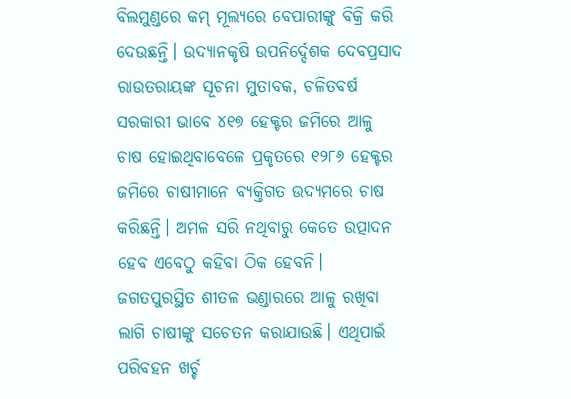ବିଲମୁଣ୍ଡରେ କମ୍ ମୂଲ୍ୟରେ ବେପାରୀଙ୍କୁ ବିକ୍ରି କରି ଦେଉଛନ୍ତି। ଉଦ୍ୟାନକୃଷି ଉପନିର୍ଦ୍ଦେଶକ ଦେବପ୍ରସାଦ ରାଉତରାୟଙ୍କ ସୂଚନା ମୁତାବକ, ଚଳିତବର୍ଷ ସରକାରୀ ଭାବେ ୪୧୭ ହେକ୍ଟର ଜମିରେ ଆଳୁ ଚାଷ ହୋଇଥିବାବେଳେ ପ୍ରକୃତରେ ୧୨୮୬ ହେକ୍ଟର ଜମିରେ ଚାଷୀମାନେ ବ୍ୟକ୍ତିଗତ ଉଦ୍ୟମରେ ଚାଷ କରିଛନ୍ତି। ଅମଳ ସରି ନଥିବାରୁ କେତେ ଉତ୍ପାଦନ ହେବ ଏବେଠୁ କହିବା ଠିକ ହେବନି। ଜଗତପୁରସ୍ଥିତ ଶୀତଳ ଭଣ୍ଡାରରେ ଆଳୁ ରଖିବା ଲାଗି ଚାଷୀଙ୍କୁ ସଚେତନ କରାଯାଉଛି। ଏଥିପାଇଁ ପରିବହନ ଖର୍ଚ୍ଚ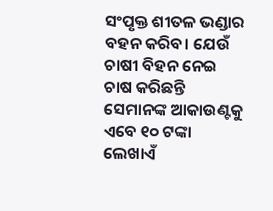ସଂପୃକ୍ତ ଶୀତଳ ଭଣ୍ଡାର ବହନ କରିବ। ଯେଉଁ ଚାଷୀ ବିହନ ନେଇ ଚାଷ କରିଛନ୍ତି ସେମାନଙ୍କ ଆକାଉଣ୍ଟକୁ ଏବେ ୧୦ ଟଙ୍କା ଲେଖାଏଁ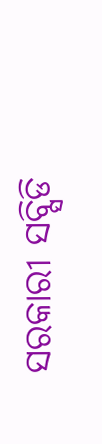ସରକାରୀ ସବ୍ସିଡି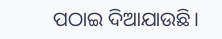ପଠାଇ ଦିଆଯାଉଛି।